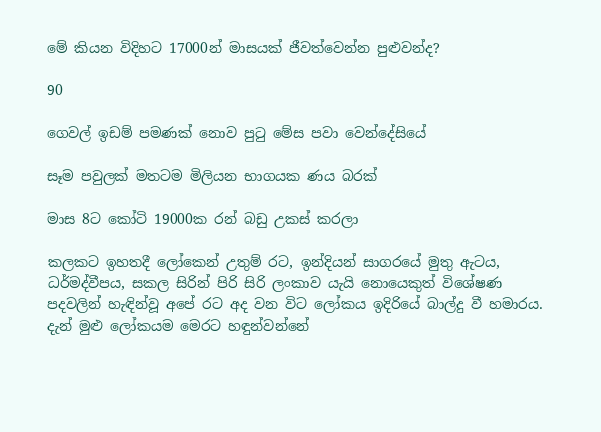මේ කියන විදිහට 17000න් මාසයක් ජීවත්වෙන්න පුළුවන්ද?

90

ගෙවල් ඉඩම් පමණක් නොව පුටු මේස පවා වෙන්දේසියේ

සෑම පවුලක් මතටම මිලියන භාගයක ණය බරක්

මාස 8ට කෝටි 19000ක රන් බඩු උකස් කරලා

කලකට ඉහතදී ලෝකෙන් උතුම් රට, ඉන්දියන් සාගරයේ මුතු ඇටය, ධර්මද්වීපය, සකල සිරින් පිරි සිරි ලංකාව යැයි නොයෙකුත් විශේෂණ පදවලින් හැඳින්වූ අපේ රට අද වන විට ලෝකය ඉදිරියේ බාල්දු වී හමාරය. දැන් මුළු ලෝකයම මෙරට හඳුන්වන්නේ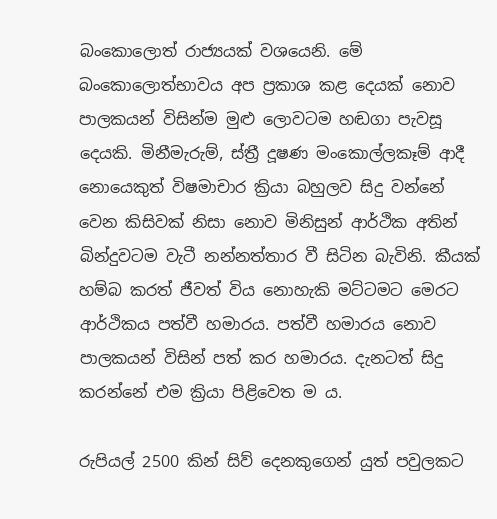බංකොලොත් රාජ්‍යයක් වශයෙනි. මේ බංකොලොත්භාවය අප ප්‍රකාශ කළ දෙයක් නොව පාලකයන් විසින්ම මුළු ලොවටම හඬගා පැවසූ දෙයකි. මිනීමැරුම්, ස්ත්‍රී දූෂණ මංකොල්ලකෑම් ආදී නොයෙකුත් විෂමාචාර ක්‍රියා බහුලව සිදු වන්නේ වෙන කිසිවක් නිසා නොව මිනිසුන් ආර්ථික අතින් බින්දුවටම වැටී නන්නත්තාර වී සිටින බැවිනි. කීයක් හම්බ කරත් ජීවත් විය නොහැකි මට්ටමට මෙරට ආර්ථිකය පත්වී හමාරය. පත්වී හමාරය නොව පාලකයන් විසින් පත් කර හමාරය. දැනටත් සිදු කරන්නේ එම ක්‍රියා පිළිවෙත ම ය.

රුපියල් 2500 කින් සිව් දෙනකුගෙන් යුත් පවුලකට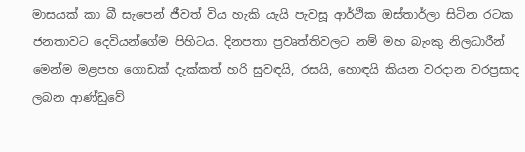මාසයක් කා බී සැපෙන් ජීවත් විය හැකි යැයි පැවසූ ආර්ථික ඔස්තාර්ලා සිටින රටක ජනතාවට දෙවියන්ගේම පිහිටය. දිනපතා ප්‍රවෘත්තිවලට නම් මහ බැංකු නිලධාරීන් මෙන්ම මළපහ ගොඩක් දැක්කත් හරි සුවඳයි, රසයි, හොඳයි කියන වරදාන වරප්‍රසාද ලබන ආණ්ඩුවේ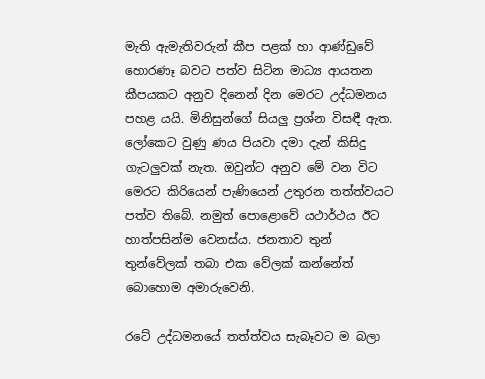මැති ඇමැතිවරුන් කීප පළක් හා ආණ්ඩුවේ හොරණෑ බවට පත්ව සිටින මාධ්‍ය ආයතන කීපයකට අනුව දිනෙන් දින මෙරට උද්ධමනය පහළ යයි. මිනිසුන්ගේ සියලු ප්‍රශ්න විසඳී ඇත. ලෝකෙට වුණු ණය පියවා දමා දැන් කිසිදු ගැටලුවක් නැත. ඔවුන්ට අනුව මේ වන විට මෙරට කිරියෙන් පැණියෙන් උතුරන තත්ත්වයට පත්ව තිබේ. නමුත් පොළොවේ යථාර්ථය ඊට හාත්පසින්ම වෙනස්ය. ජනතාව තුන් තුන්වේලක් තබා එක වේලක් කන්නේත් බොහොම අමාරුවෙනි.

රටේ උද්ධමනයේ තත්ත්වය සැබෑවට ම බලා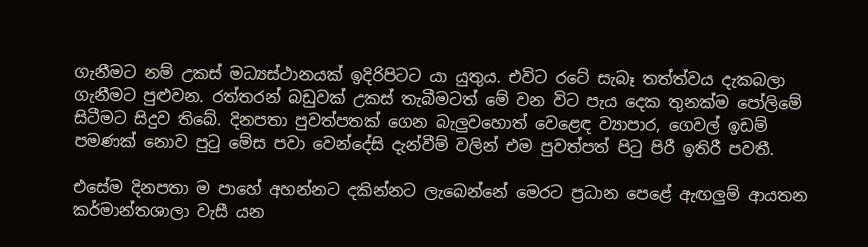ගැනීමට නම් උකස් මධ්‍යස්ථානයක් ඉදිරිපිටට යා යුතුය. එවිට රටේ සැබෑ තත්ත්වය දැකබලා ගැනීමට පුළුවන. රත්තරන් බඩුවක් උකස් තැබීමටත් මේ වන විට පැය දෙක තුනක්ම පෝලිමේ සිටීමට සිදුව තිබේ. දිනපතා පුවත්පතක් ගෙන බැලුවහොත් වෙළෙඳ ව්‍යාපාර, ගෙවල් ඉඩම් පමණක් නොව පුටු මේස පවා වෙන්දේසි දැන්වීම් වලින් එම පුවත්පත් පිටු පිරී ඉතිරී පවතී.

එසේම දිනපතා ම පාහේ අහන්නට දකින්නට ලැබෙන්නේ මෙරට ප්‍රධාන පෙළේ ඇඟලුම් ආයතන කර්මාන්තශාලා වැසී යන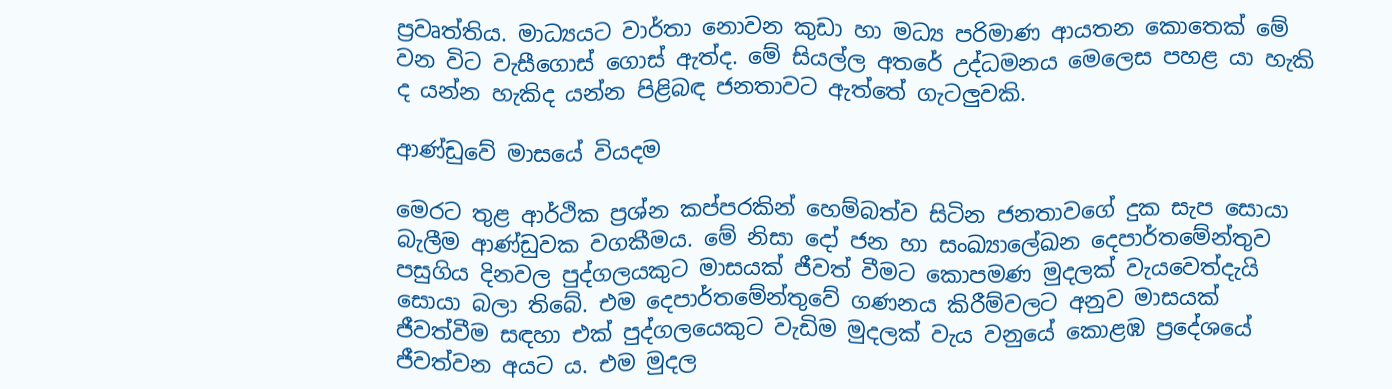ප්‍රවෘත්තිය. මාධ්‍යයට වාර්තා නොවන කුඩා හා මධ්‍ය පරිමාණ ආයතන කොතෙක් මේ වන විට වැසීගොස් ගොස් ඇත්ද. මේ සියල්ල අතරේ උද්ධමනය මෙලෙස පහළ යා හැකි ද යන්න හැකිද යන්න පිළිබඳ ජනතාවට ඇත්තේ ගැටලුවකි.

ආණ්ඩුවේ මාසයේ වියදම

මෙරට තුළ ආර්ථික ප්‍රශ්න කප්පරකින් හෙම්බත්ව සිටින ජනතාවගේ දුක සැප සොයා බැලීම ආණ්ඩුවක වගකීමය. මේ නිසා දෝ ජන හා සංඛ්‍යාලේඛන දෙපාර්තමේන්තුව පසුගිය දිනවල පුද්ගලයකුට මාසයක් ජීවත් වීමට කොපමණ මුදලක් වැයවෙත්දැයි සොයා බලා තිබේ. එම දෙපාර්තමේන්තුවේ ගණනය කිරීම්වලට අනුව මාසයක් ජීවත්වීම සඳහා එක් පුද්ගලයෙකුට වැඩිම මුදලක් වැය වනුයේ කොළඹ ප්‍රදේශයේ ජීවත්වන අයට ය. එම මුදල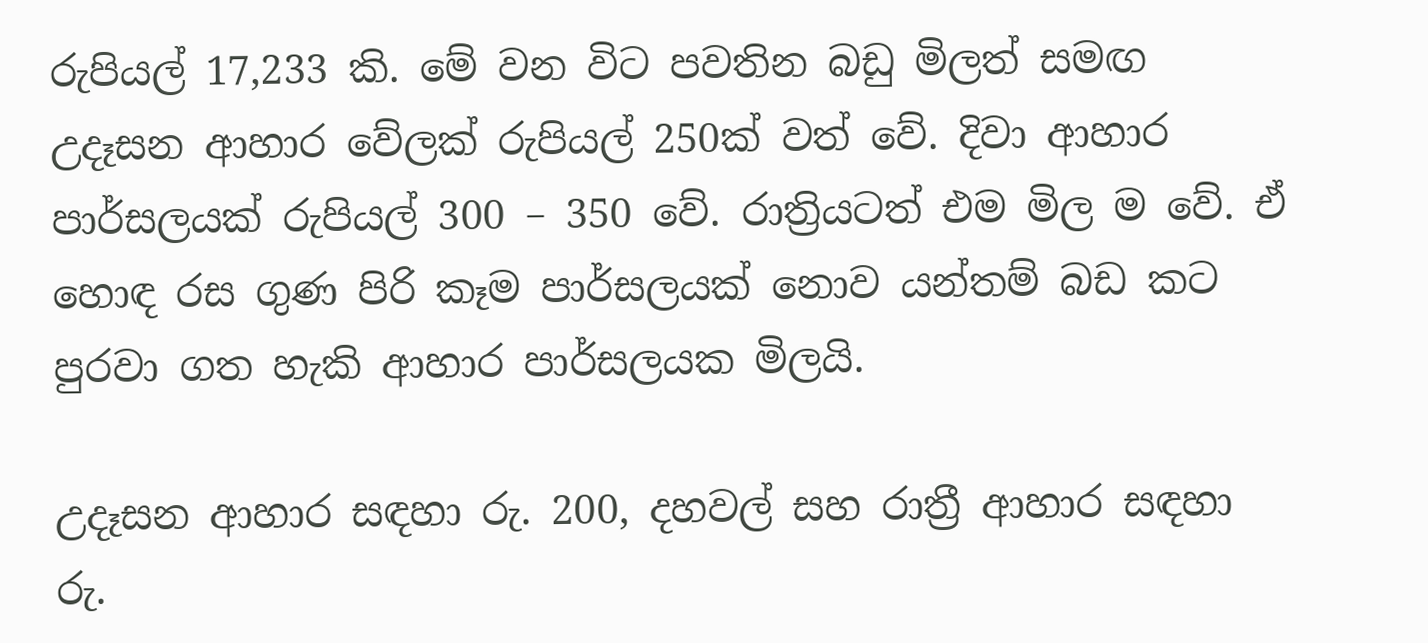රුපියල් 17,233 කි. මේ වන විට පවතින බඩු මිලත් සමඟ උදෑසන ආහාර වේලක් රුපියල් 250ක් වත් වේ. දිවා ආහාර පාර්සලයක් රුපියල් 300 – 350 වේ. රාත්‍රියටත් එම මිල ම වේ. ඒ හොඳ රස ගුණ පිරි කෑම පාර්සලයක් නොව යන්තම් බඩ කට පුරවා ගත හැකි ආහාර පාර්සලයක මිලයි.

උදෑසන ආහාර සඳහා රු. 200, දහවල් සහ රාත්‍රී ආහාර සඳහා රු.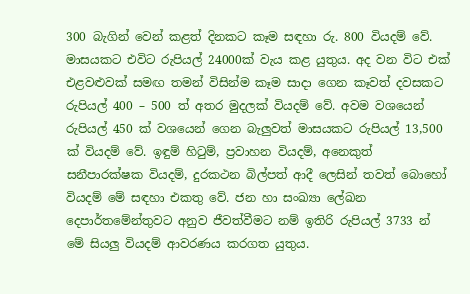300 බැගින් වෙන් කළත් දිනකට කෑම සඳහා රු. 800 වියදම් වේ. මාසයකට එවිට රුපියල් 24000ක් වැය කළ යුතුය. අද වන විට එක් එළවළුවක් සමඟ තමන් විසින්ම කෑම සාදා ගෙන කෑවත් දවසකට රුපියල් 400 – 500 ත් අතර මුදලක් වියදම් වේ. අවම වශයෙන් රුපියල් 450 ක් වශයෙන් ගෙන බැලුවත් මාසයකට රුපියල් 13,500 ක් වියදම් වේ. ඉඳුම් හිටුම්, ප්‍රවාහන වියදම්, අනෙකුත් සනීපාරක්ෂක වියදම්, දුරකථන බිල්පත් ආදී ලෙසින් තවත් බොහෝ වියදම් මේ සඳහා එකතු වේ. ජන හා සංඛ්‍යා ලේඛන දෙපාර්තමේන්තුවට අනුව ජීවත්වීමට නම් ඉතිරි රුපියල් 3733 න් මේ සියලු වියදම් ආවරණය කරගත යුතුය.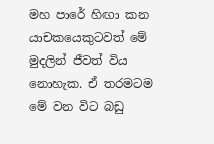මහ පාරේ හිඟා කන යාචකයෙකුටවත් මේ මුදලින් ජීවත් විය නොහැක. ඒ තරමටම මේ වන විට බඩු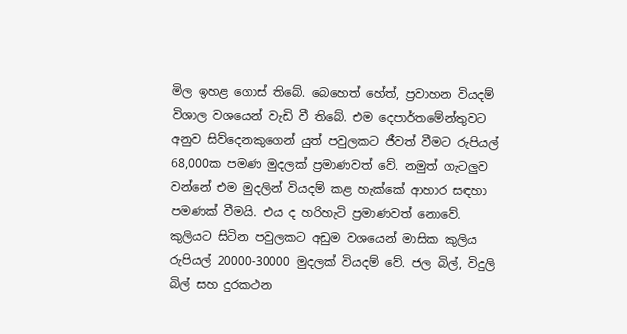මිල ඉහළ ගොස් තිබේ. බෙහෙත් හේත්, ප්‍රවාහන වියදම් විශාල වශයෙන් වැඩි වී තිබේ. එම දෙපාර්තමේන්තුවට අනුව සිව්දෙනකුගෙන් යුත් පවුලකට ජීවත් වීමට රුපියල් 68,000ක පමණ මුදලක් ප්‍රමාණවත් වේ. නමුත් ගැටලුව වන්නේ එම මුදලින් වියදම් කළ හැක්කේ ආහාර සඳහා පමණක් වීමයි. එය ද හරිහැටි ප්‍රමාණවත් නොවේ. කුලියට සිටින පවුලකට අඩුම වශයෙන් මාසික කුලිය රුපියල් 20000-30000 මුදලක් වියදම් වේ. ජල බිල්, විදුලි බිල් සහ දුරකථන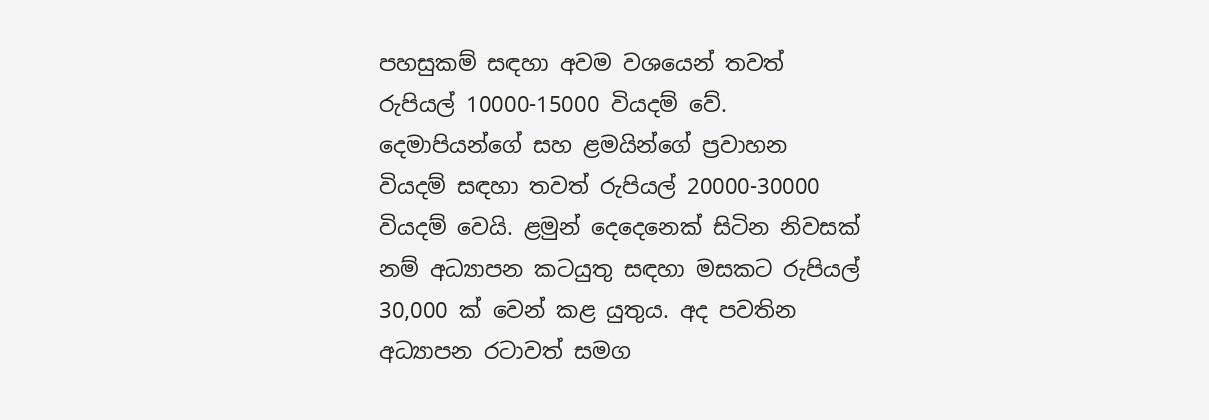පහසුකම් සඳහා අවම වශයෙන් තවත් රුපියල් 10000-15000 වියදම් වේ. දෙමාපියන්ගේ සහ ළමයින්ගේ ප්‍රවාහන වියදම් සඳහා තවත් රුපියල් 20000-30000 වියදම් වෙයි. ළමුන් දෙදෙනෙක් සිටින නිවසක් නම් අධ්‍යාපන කටයුතු සඳහා මසකට රුපියල් 30,000 ක් වෙන් කළ යුතුය. අද පවතින අධ්‍යාපන රටාවත් සමග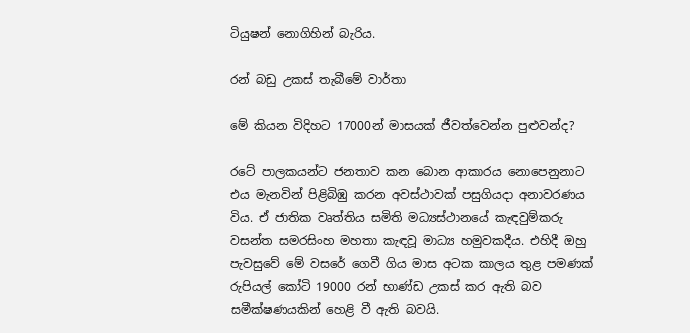ටියුෂන් නොගිහින් බැරිය.

රන් බඩු උකස් තැබීමේ වාර්තා

මේ කියන විදිහට 17000න් මාසයක් ජීවත්වෙන්න පුළුවන්ද?

රටේ පාලකයන්ට ජනතාව කන බොන ආකාරය නොපෙනුනාට එය මැනවින් පිළිබිඹු කරන අවස්ථාවක් පසුගියදා අනාවරණය විය. ඒ ජාතික වෘත්තිය සමිති මධ්‍යස්ථානයේ කැඳවුම්කරු වසන්ත සමරසිංහ මහතා කැඳවූ මාධ්‍ය හමුවකදීය. එහිදී ඔහු පැවසුවේ මේ වසරේ ගෙවී ගිය මාස අටක කාලය තුළ පමණක් රුපියල් කෝටි 19000 රන් භාණ්ඩ උකස් කර ඇති බව සමීක්ෂණයකින් හෙළි වී ඇති බවයි.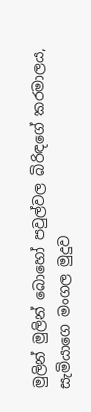මුලින් මුලින් බොහෝ පවුල්වල බිරිඳගේ කරමාලය, සැමියාගෙ මංගල මුදුව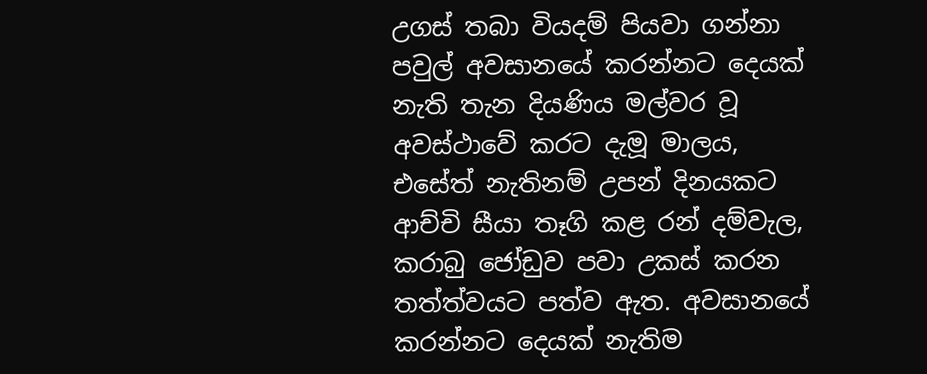උගස් තබා වියදම් පියවා ගන්නා පවුල් අවසානයේ කරන්නට දෙයක් නැති තැන දියණිය මල්වර වූ අවස්ථාවේ කරට දැමූ මාලය, එසේත් නැතිනම් උපන් දිනයකට ආච්චි සීයා තෑගි කළ රන් දම්වැල, කරාබු ජෝඩුව පවා උකස් කරන තත්ත්වයට පත්ව ඇත. අවසානයේ කරන්නට දෙයක් නැතිම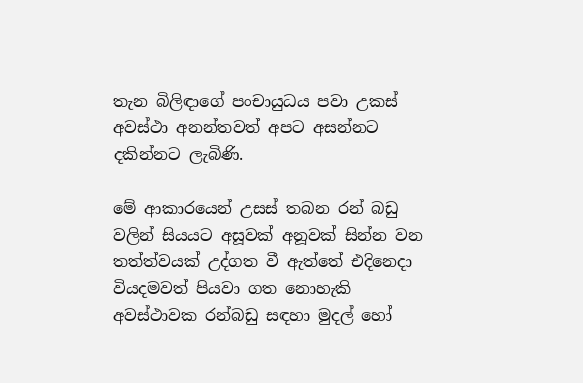තැන බිලිඳාගේ පංචායුධය පවා උකස් අවස්ථා අනන්තවත් අපට අසන්නට දකින්නට ලැබිණි.

මේ ආකාරයෙන් උසස් තබන රන් බඩු වලින් සියයට අසූවක් අනූවක් සින්න වන තත්ත්වයක් උද්ගත වී ඇත්තේ එදිනෙදා වියදමවත් පියවා ගත නොහැකි අවස්ථාවක රන්බඩු සඳහා මුදල් හෝ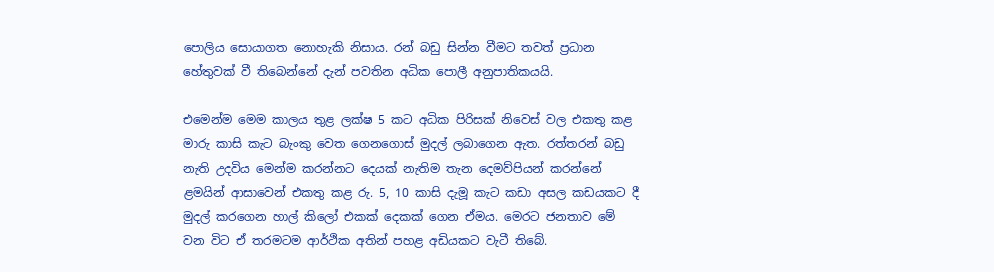පොලිය සොයාගත නොහැකි නිසාය. රන් බඩු සින්න වීමට තවත් ප්‍රධාන හේතුවක් වී තිබෙන්නේ දැන් පවතින අධික පොලී අනුපාතිකයයි.

එමෙන්ම මෙම කාලය තුළ ලක්ෂ 5 කට අධික පිරිසක් නිවෙස් වල එකතු කළ මාරු කාසි කැට බැංකු වෙත ගෙනගොස් මුදල් ලබාගෙන ඇත. රත්තරන් බඩු නැති උදවිය මෙන්ම කරන්නට දෙයක් නැතිම තැන දෙමව්පියන් කරන්නේ ළමයින් ආසාවෙන් එකතු කළ රු. 5, 10 කාසි දැමූ කැට කඩා අසල කඩයකට දී මුදල් කරගෙන හාල් කිලෝ එකක් දෙකක් ගෙන ඒමය. මෙරට ජනතාව මේ වන විට ඒ තරමටම ආර්ථික අතින් පහළ අඩියකට වැටී තිබේ.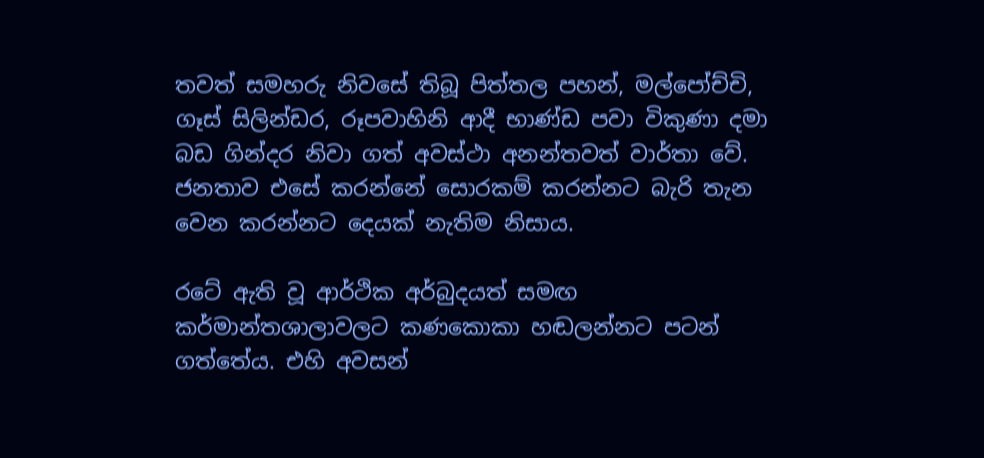තවත් සමහරු නිවසේ තිබූ පිත්තල පහන්, මල්පෝච්චි, ගෑස් සිලින්ඩර, රූපවාහිනි ආදී භාණ්ඩ පවා විකුණා දමා බඩ ගින්දර නිවා ගත් අවස්ථා අනන්තවත් වාර්තා වේ. ජනතාව එසේ කරන්නේ සොරකම් කරන්නට බැරි තැන වෙන කරන්නට දෙයක් නැතිම නිසාය.

රටේ ඇති වූ ආර්ථික අර්බුදයත් සමඟ කර්මාන්තශාලාවලට කණකොකා හඬලන්නට පටන් ගත්තේය. එහි අවසන්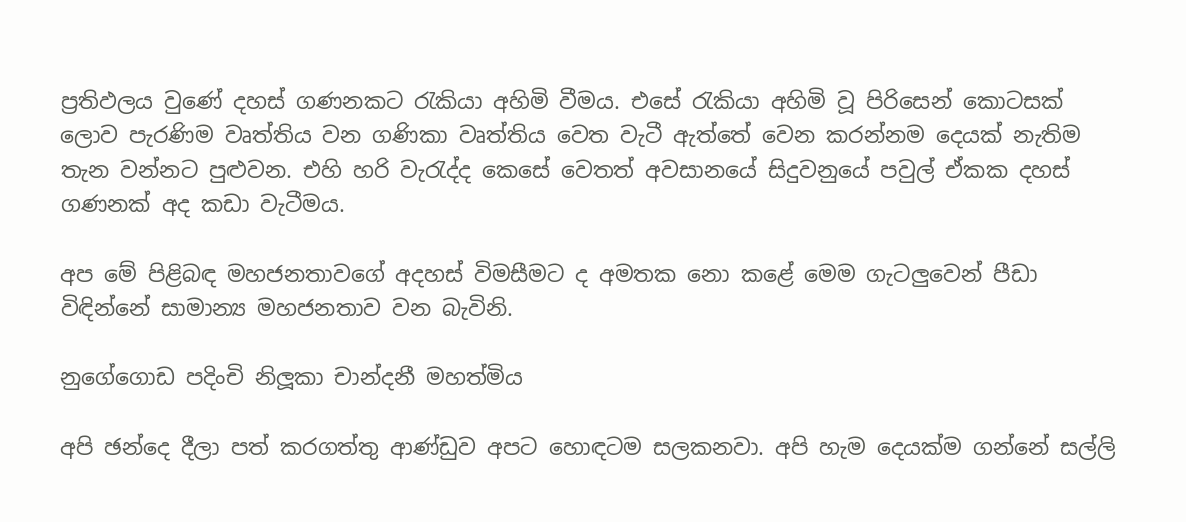ප්‍රතිඵලය වුණේ දහස් ගණනකට රැකියා අහිමි වීමය. එසේ රැකියා අහිමි වූ පිරිසෙන් කොටසක් ලොව පැරණිම වෘත්තිය වන ගණිකා වෘත්තිය වෙත වැටී ඇත්තේ වෙන කරන්නම දෙයක් නැතිම තැන වන්නට පුළුවන. එහි හරි වැරැද්ද කෙසේ වෙතත් අවසානයේ සිදුවනුයේ පවුල් ඒකක දහස් ගණනක් අද කඩා වැටීමය.

අප මේ පිළිබඳ මහජනතාවගේ අදහස් විමසීමට ද අමතක නො කළේ මෙම ගැටලුවෙන් පීඩා විඳින්නේ සාමාන්‍ය මහජනතාව වන බැවිනි.

නුගේගොඩ පදිංචි නිලූකා චාන්දනී මහත්මිය

අපි ඡන්දෙ දීලා පත් කරගත්තු ආණ්ඩුව අපට හොඳටම සලකනවා. අපි හැම දෙයක්ම ගන්නේ සල්ලි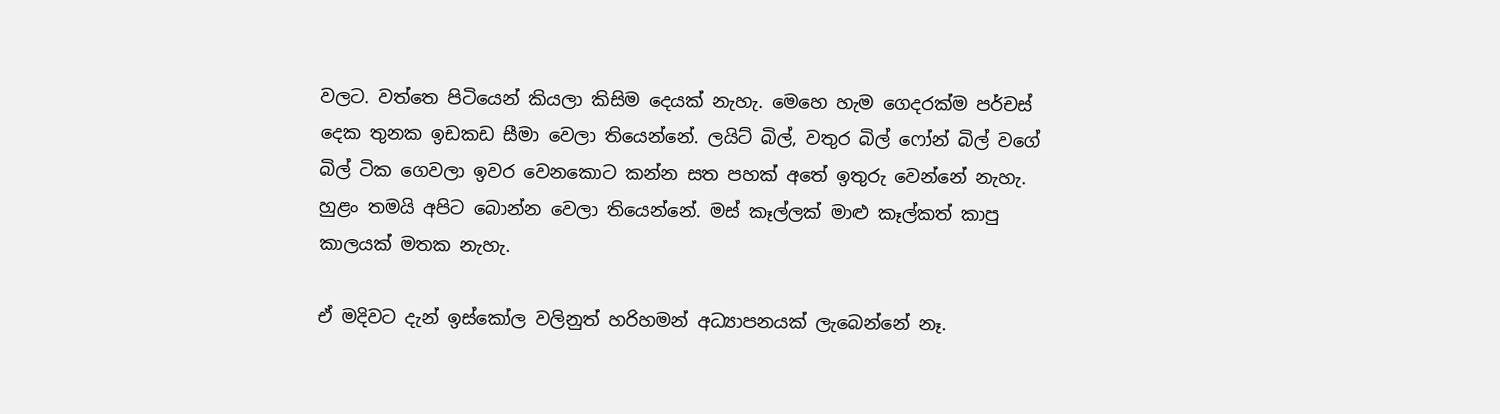වලට. වත්තෙ පිටියෙන් කියලා කිසිම දෙයක් නැහැ. මෙහෙ හැම ගෙදරක්ම පර්චස් දෙක තුනක ඉඩකඩ සීමා වෙලා තියෙන්නේ. ලයිට් බිල්, වතුර බිල් ෆෝන් බිල් වගේ බිල් ටික ගෙවලා ඉවර වෙනකොට කන්න සත පහක් අතේ ඉතුරු වෙන්නේ නැහැ. හුළං තමයි අපිට බොන්න වෙලා තියෙන්නේ. මස් කෑල්ලක් මාළු කෑල්කත් කාපු කාලයක් මතක නැහැ.

ඒ මදිවට දැන් ඉස්කෝල වලිනුත් හරිහමන් අධ්‍යාපනයක් ලැබෙන්නේ නෑ.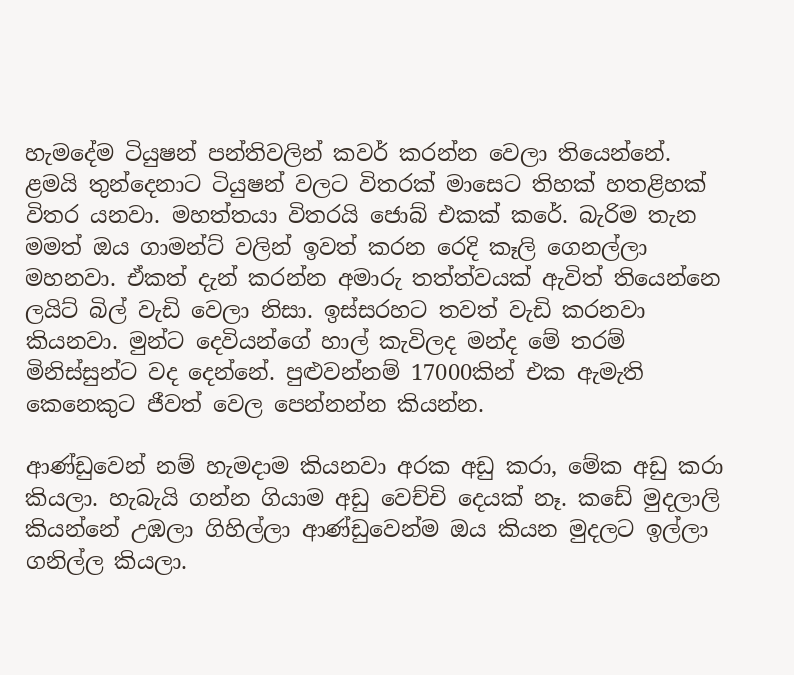හැමදේම ටියුෂන් පන්තිවලින් කවර් කරන්න වෙලා තියෙන්නේ. ළමයි තුන්දෙනාට ටියුෂන් වලට විතරක් මාසෙට තිහක් හතළිහක් විතර යනවා. මහත්තයා විතරයි ජොබ් එකක් කරේ. බැරිම තැන මමත් ඔය ගාමන්ට් වලින් ඉවත් කරන රෙදි කෑලි ගෙනල්ලා මහනවා. ඒකත් දැන් කරන්න අමාරු තත්ත්වයක් ඇවිත් තියෙන්නෙ ලයිට් බිල් වැඩි වෙලා නිසා. ඉස්සරහට තවත් වැඩි කරනවා කියනවා. මුන්ට දෙවියන්ගේ හාල් කැවිලද මන්ද මේ තරම් මිනිස්සුන්ට වද දෙන්නේ. පුළුවන්නම් 17000කින් එක ඇමැති කෙනෙකුට ජීවත් වෙල පෙන්නන්න කියන්න.

ආණ්ඩුවෙන් නම් හැමදාම කියනවා අරක අඩු කරා, මේක අඩු කරා කියලා. හැබැයි ගන්න ගියාම අඩු වෙච්චි දෙයක් නෑ. කඩේ මුදලාලි කියන්නේ උඹලා ගිහිල්ලා ආණ්ඩුවෙන්ම ඔය කියන මුදලට ඉල්ලා ගනිල්ල කියලා.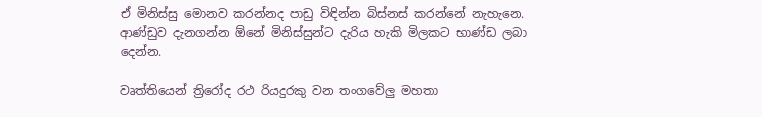ඒ මිනිස්සු මොනව කරන්නද පාඩු විඳින්න බිස්නස් කරන්නේ නැහැනෙ. ආණ්ඩුව දැනගන්න ඕනේ මිනිස්සුන්ට දැරිය හැකි මිලකට භාණ්ඩ ලබා දෙන්න.

වෘත්තියෙන් ත්‍රිරෝද රථ රියදුරකු වන තංගවේලු මහතා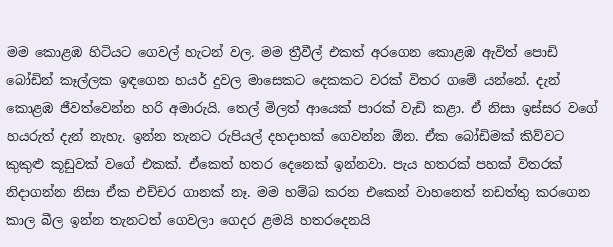මම කොළඹ හිටියට ගෙවල් හැටන් වල. මම ත්‍රීවීල් එකත් අරගෙන කොළඹ ඇවිත් පොඩි බෝඩින් කෑල්ලක ඉඳගෙන හයර් දුවල මාසෙකට දෙකකට වරක් විතර ගමේ යන්නේ. දැන් කොළඹ ජීවත්වෙන්න හරි අමාරුයි. තෙල් මිලත් ආයෙක් පාරක් වැඩි කළා. ඒ නිසා ඉස්සර වගේ හයරුත් දැන් නැහැ. ඉන්න තැනට රුපියල් දහදාහක් ගෙවන්න ඕන. ඒක බෝඩිමක් කිව්වට කුකුළු කූඩුවක් වගේ එකක්. ඒකෙත් හතර දෙනෙක් ඉන්නවා. පැය හතරක් පහක් විතරක් නිදාගන්න නිසා ඒක එච්චර ගානක් නෑ. මම හම්බ කරන එකෙන් වාහනෙත් නඩත්තු කරගෙන කාල බීල ඉන්න තැනටත් ගෙවලා ගෙදර ළමයි හතරදෙනයි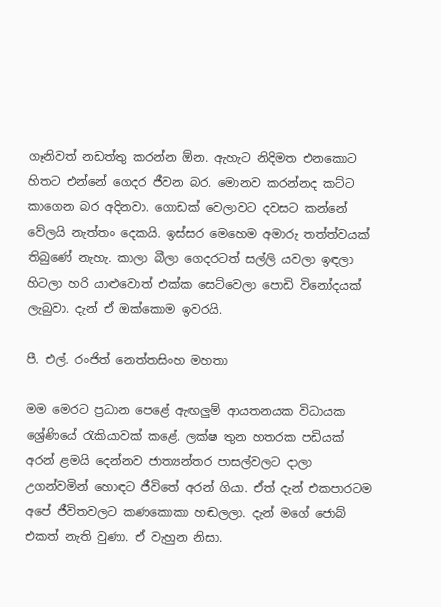ගෑනිවත් නඩත්තු කරන්න ඕන. ඇහැට නිදිමත එනකොට හිතට එන්නේ ගෙදර ජීවන බර. මොනව කරන්නද කට්ට කාගෙන බර අදිනවා. ගොඩක් වෙලාවට දවසට කන්නේ වේලයි නැත්තං දෙකයි. ඉස්සර මෙහෙම අමාරු තත්ත්වයක් තිබුණේ නැහැ. කාලා බීලා ගෙදරටත් සල්ලි යවලා ඉඳලා හිටලා හරි යාළුවොත් එක්ක සෙට්වෙලා පොඩි විනෝදයක් ලැබුවා. දැන් ඒ ඔක්කොම ඉවරයි.

පී. එල්. රංජිත් නෙත්තසිංහ මහතා

මම මෙරට ප්‍රධාන පෙළේ ඇඟලුම් ආයතනයක විධායක ශ්‍රේණියේ රැකියාවක් කළේ. ලක්ෂ තුන හතරක පඩියක් අරන් ළමයි දෙන්නව ජාත්‍යන්තර පාසල්වලට දාලා උගන්වමින් හොඳට ජීවිතේ අරන් ගියා. ඒත් දැන් එකපාරටම අපේ ජීවිතවලට කණකොකා හඬලලා. දැන් මගේ ජොබ් එකත් නැති වුණා. ඒ වැහුන නිසා.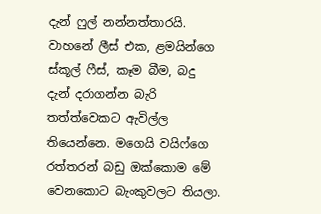දැන් ෆුල් නන්නත්තාරයි. වාහනේ ලීස් එක, ළමයින්ගෙ ස්කූල් ෆීස්, කෑම බීම, බදු දැන් දරාගන්න බැරි තත්ත්වෙකට ඇවිල්ල තියෙන්නෙ. මගෙයි වයිෆ්ගෙ රත්තරන් බඩු ඔක්කොම මේ වෙනකොට බැංකුවලට තියලා.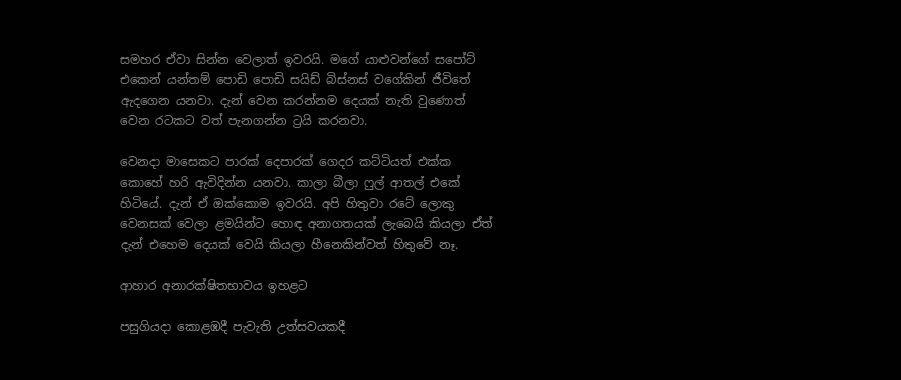සමහර ඒවා සින්න වෙලාත් ඉවරයි. මගේ යාළුවන්ගේ සපෝට් එකෙන් යන්තම් පොඩි පොඩි සයිඩ් බිස්නස් වගේකින් ජීවිතේ ඇදගෙන යනවා. දැන් වෙන කරන්නම දෙයක් නැති වුණොත් වෙන රටකට වත් පැනගන්න ට්‍රයි කරනවා.

වෙනදා මාසෙකට පාරක් දෙපාරක් ගෙදර කට්ටියත් එක්ක කොහේ හරි ඇවිදින්න යනවා. කාලා බීලා ෆුල් ආතල් එකේ හිටියේ. දැන් ඒ ඔක්කොම ඉවරයි. අපි හිතුවා රටේ ලොකු වෙනසක් වෙලා ළමයින්ට හොඳ අනාගතයක් ලැබෙයි කියලා ඒත් දැන් එහෙම දෙයක් වෙයි කියලා හීනෙකින්වත් හිතුවේ නෑ.

ආහාර අනාරක්ෂිතභාවය ඉහළට

පසුගියදා කොළඹදී පැවැති උත්සවයකදී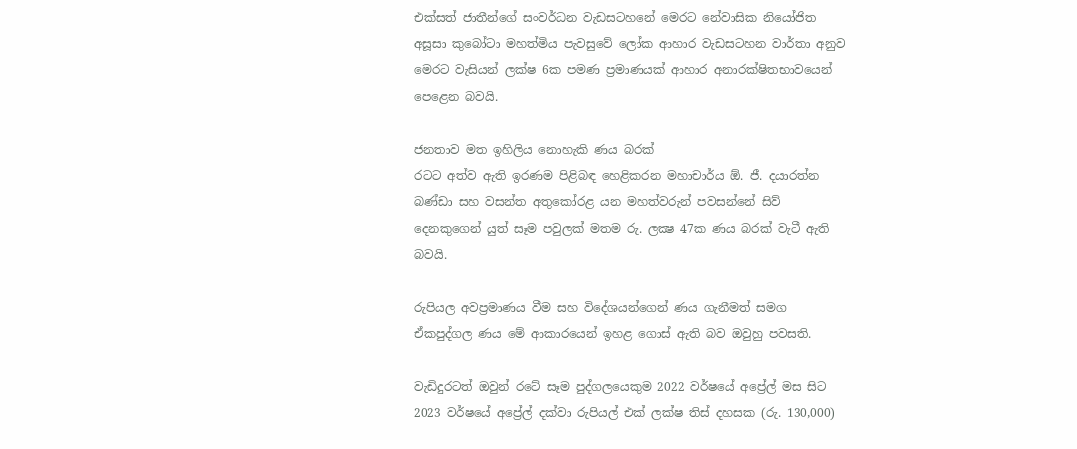එක්සත් ජාතීන්ගේ සංවර්ධන වැඩසටහනේ මෙරට නේවාසික නියෝජිත අසූසා කුබෝටා මහත්මිය පැවසුවේ ලෝක ආහාර වැඩසටහන වාර්තා අනුව මෙරට වැසියන් ලක්ෂ 6ක පමණ ප්‍රමාණයක් ආහාර අනාරක්ෂිතභාවයෙන් පෙළෙන බවයි.

ජනතාව මත ඉහිලිය නොහැකි ණය බරක්
රටට අත්ව ඇති ඉරණම පිළිබඳ හෙළිකරන මහාචාර්ය ඕ. ජී. දයාරත්න බණ්ඩා සහ වසන්ත අතුකෝරළ යන මහත්වරුන් පවසන්නේ සිව් දෙනකුගෙන් යුත් සෑම පවුලක් මතම රු. ලක්‍ෂ 47ක ණය බරක් වැටී ඇති බවයි.

රුපියල අවප්‍රමාණය වීම සහ විදේශයන්ගෙන් ණය ගැනීමත් සමග ඒකපුද්ගල ණය මේ ආකාරයෙන් ඉහළ ගොස් ඇති බව ඔවුහු පවසති.

වැඩිදුරටත් ඔවුන් රටේ සෑම පුද්ගලයෙකුම 2022 වර්ෂයේ අප්‍රේල් මස සිට 2023 වර්ෂයේ අප්‍රේල් දක්වා රුපියල් එක් ලක්ෂ තිස් දහසක (රු. 130,000)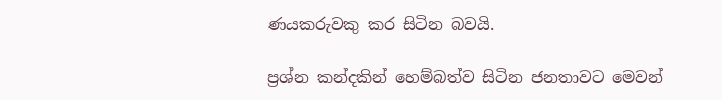ණයකරුවකු කර සිටින බවයි.

ප්‍රශ්න කන්දකින් හෙම්බත්ව සිටින ජනතාවට මෙවන්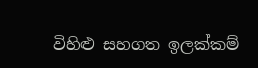විහිළු සහගත ඉලක්කම්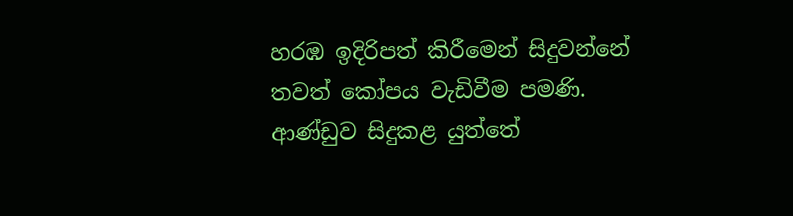හරඹ ඉදිරිපත් කිරීමෙන් සිදුවන්නේ තවත් කෝපය වැඩිවීම පමණි. ආණ්ඩුව සිදුකළ යුත්තේ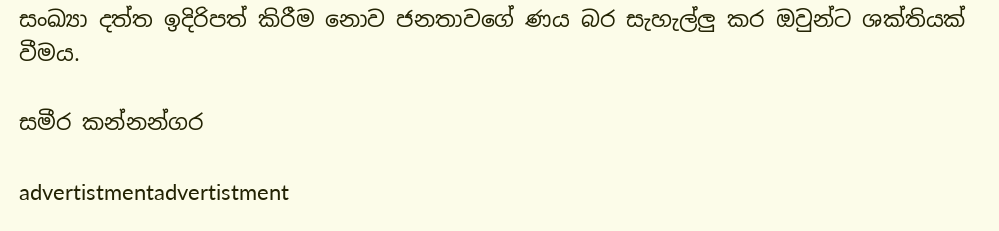සංඛ්‍යා දත්ත ඉදිරිපත් කිරීම නොව ජනතාවගේ ණය බර සැහැල්ලු කර ඔවුන්ට ශක්තියක් වීමය.

සමීර කන්නන්ගර

advertistmentadvertistment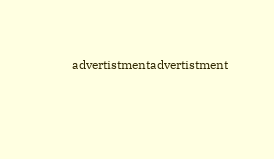advertistmentadvertistment